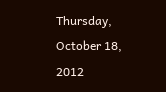Thursday, October 18, 2012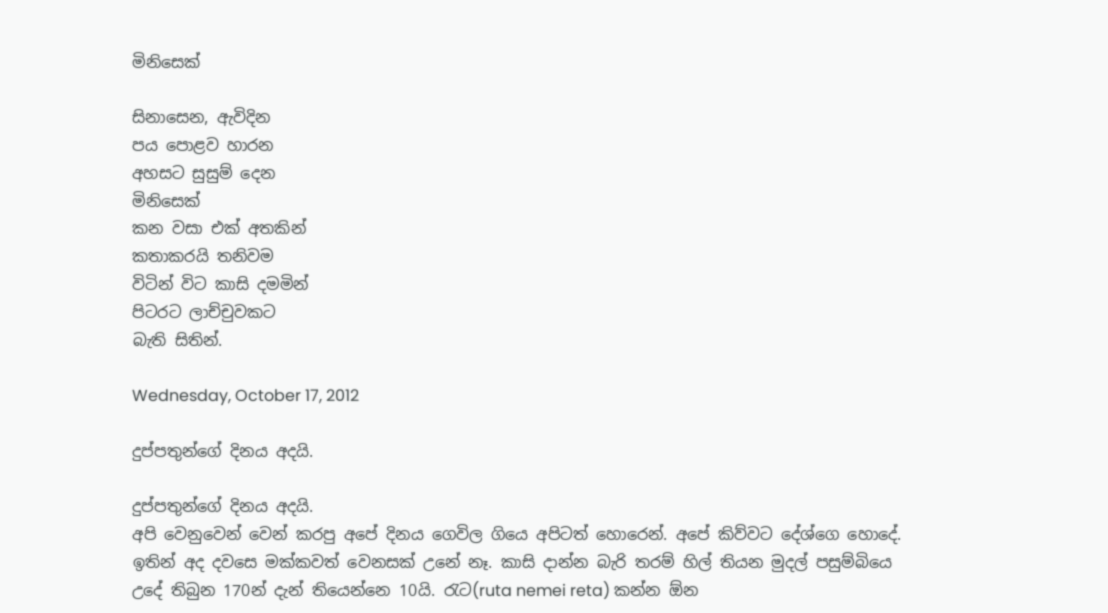මිනිසෙක්

සිනාසෙන, ඇවිදින
පය පොළව හාරන
අහසට සුසුම් දෙන
මිනිසෙක්
කන වසා එක් අතකින්
කතාකරයි තනිවම
විටින් විට කාසි දමමින්
පිටරට ලාච්චුවකට
බැති සිතින්.

Wednesday, October 17, 2012

දුප්පතුන්ගේ දිනය අදයි.

දුප්පතුන්ගේ දිනය අදයි.
අපි වෙනුවෙන් වෙන් කරපු අපේ දිනය ගෙවිල ගියෙ අපිටත් හොරෙන්. අපේ කිව්වට දේශ්ගෙ හොදේ.
ඉතින් අද දවසෙ මක්කවත් වෙනසක් උනේ නෑ. කාසි දාන්න බැරි තරම් හිල් තියන මුදල් පසුම්බියෙ උදේ තිබුන 170න් දැන් තියෙන්නෙ 10යි. රැට(ruta nemei reta) කන්න ඕන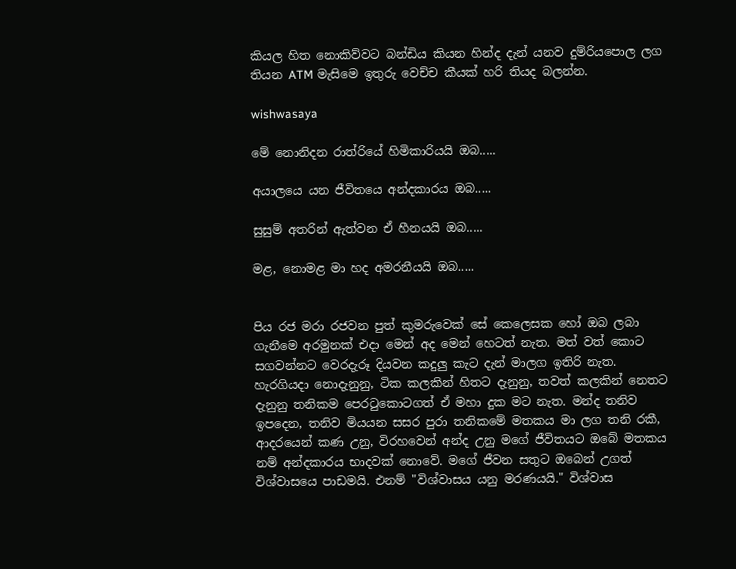කියල හිත නොකිව්වට බන්ඩිය කියන හින්ද දැන් යනව දුම්රියපොල ලග තියන ATM මැසිමෙ ඉතුරු වෙච්ච කීයක් හරි තියද බලන්න.

wishwasaya

මේ නොනිදන රාත්රියේ හිමිකාරියයි ඔබ.....

අයාලයෙ යන ජීවිතයෙ අන්දකාරය ඔබ.....

සුසුම් අතරින් ඇත්වන ඒ හීනයයි ඔබ.....

මළ, නොමළ මා හද අමරනීයයි ඔබ.....


පිය රජ මරා රජවන පුත් කුමරුවෙක් සේ කෙලෙසක හෝ ඔබ ලබා ගැනීමෙ අරමුනක් එදා මෙන් අද මෙන් හෙටත් නැත. මත් වත් කොට සගවන්නට වෙරදැරූ දියවන කදුලු කැට දැන් මාලග ඉතිරි නැත. හැරගියදා නොදැනුනු, ටික කලකින් හිතට දැනුනු, තවත් කලකින් නෙතට දැනුනු තනිකම පෙරටුකොටගත් ඒ මහා දුක මට නැත. මන්ද තනිව ඉපදෙන, තනිව මියයන සසර පුරා තනිකමේ මතකය මා ලග තනි රකී, ආදරයෙන් කණ උනු, විරහවෙන් අන්ද උනු මගේ ජීවිතයට ඔබේ මතකය නම් අන්දකාරය භාදවක් නොවේ. මගේ ජීවන සතුට ඔබෙන් උගත් විශ්වාසයෙ පාඩමයි. එනම් "විශ්වාසය යනු මරණයයි." විශ්වාස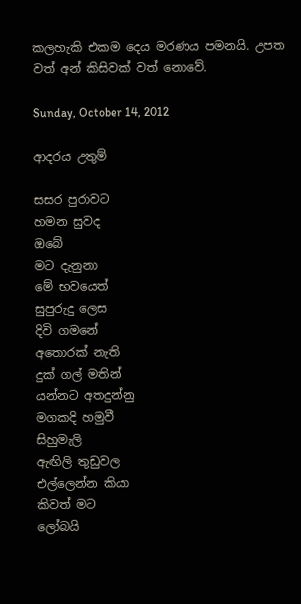කලහැකි එකම දෙය මරණය පමනයි. උපත වත් අන් කිසිවක් වත් නොවේ.

Sunday, October 14, 2012

ආදරය උතුම්

සසර පුරාවට
හමන සුවද
ඔබේ
මට දැනුනා
මේ භවයෙත්
සුපුරුදු ලෙස
දිවි ගමනේ
අතොරක් නැති
දුක් ගල් මතින්
යන්නට අතදුන්නු
මගකදි හමුවී
සිහුමැලි
ඇඟිලි තුඩුවල
එල්ලෙන්න කියා
කිවත් මට
ලෝබයි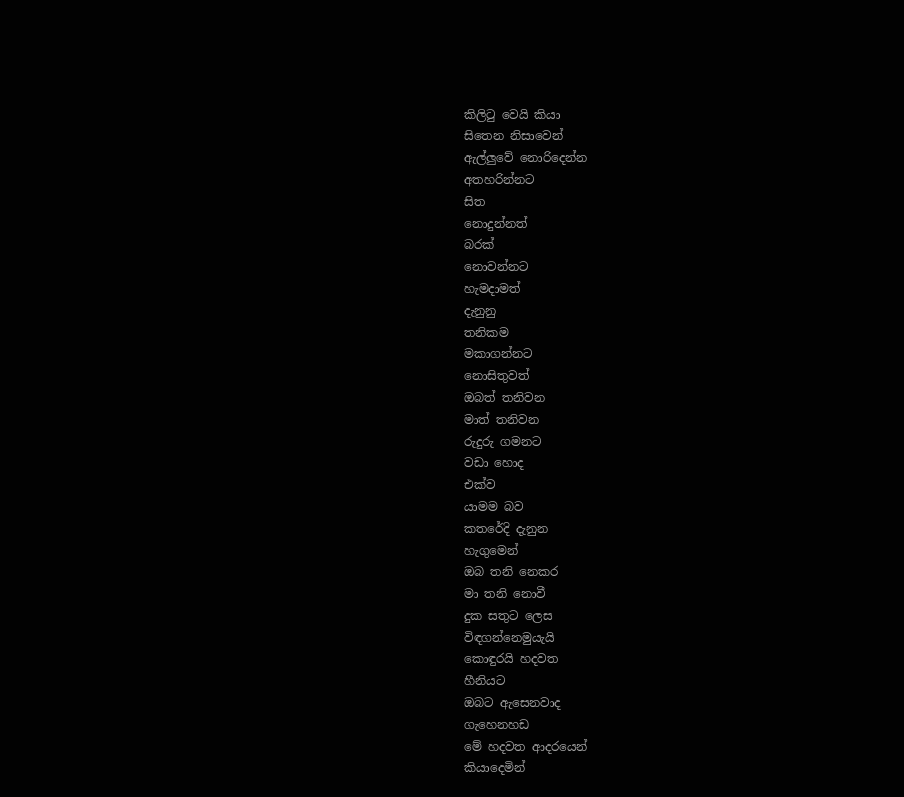කිලිටු වෙයි කියා
සිතෙන නිසාවෙන්
ඇල්ලුවේ නොරිදෙන්න
අතහරින්නට
සිත
නොදුන්නත්
බරක්
නොවන්නට
හැමදාමත්
දැනුනු
තනිකම
මකාගන්නට
නොසිතුවත්
ඔබත් තනිවන
මාත් තනිවන
රුදුරු ගමනට
වඩා හොද
එක්ව
යාමම බව
කතරේදි දැනුන
හැගුමෙන්
ඔබ තනි නෙකර
මා තනි නොවී
දුක සතුට ලෙස
විඳගන්නෙමුයැයි
කොඳුරයි හදවත
හීනියට
ඔබට ඇසෙනවාද
ගැහෙනහඩ
මේ හදවත ආදරයෙන්
කියාදෙමින්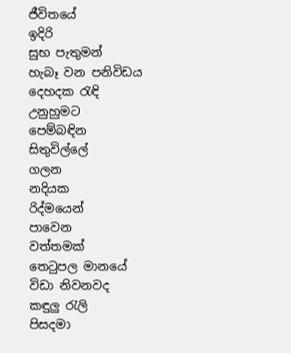ජීවිතයේ
ඉදිරි
සුභ පැතුමන්
හැබෑ වන පනිවිඩය
දෙහදක රැඳි
උනුහුමට
පෙම්බඳින
සිතුවිල්ලේ
ගලන
නදියක
රිද්මයෙන්
පාවෙන
වත්තමක්
තෙටුපල මානයේ
විඩා නිවනවද
කඳුලු රැලි
පිසදමා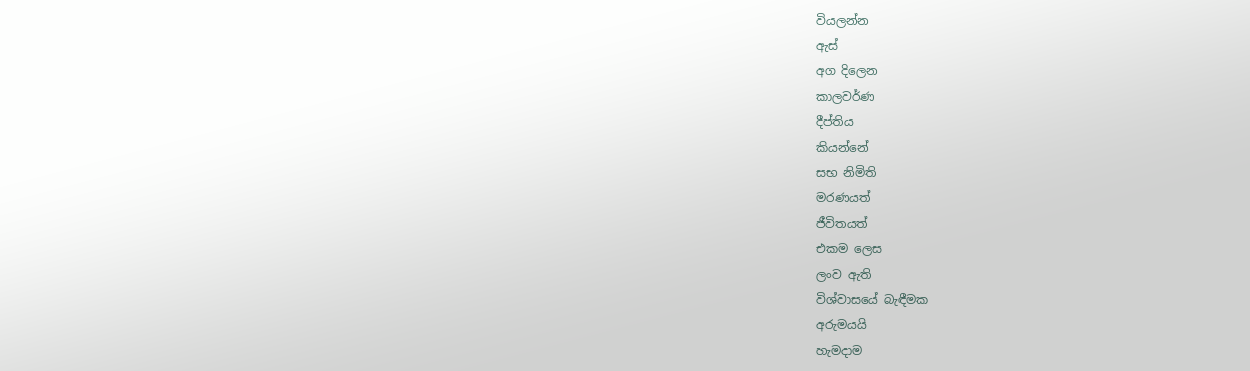වියලන්න
ඇස්
අග දිලෙන
කාලවර්ණ
දීප්තිය
කියන්නේ
සභ නිමිති
මරණයත්
ජීවිතයත්
එකම ලෙස
ලංව ඇති
විශ්වාසයේ බැඳීමක
අරුමයයි
හැමදාම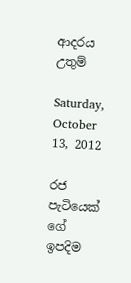ආදරය
උතුම්

Saturday, October 13, 2012

රජ පැටියෙක් ගේ ඉපදිම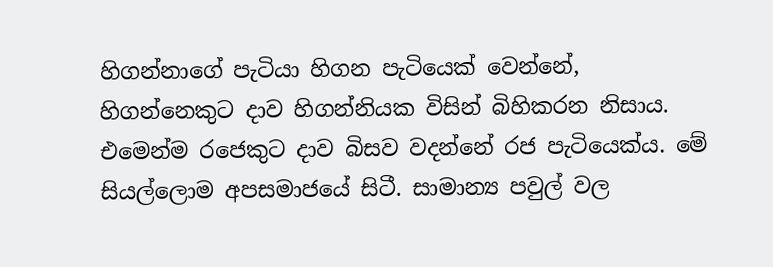හිගන්නාගේ පැටියා හිගන පැටියෙක් වෙන්නේ, හිගන්නෙකුට දාව හිගන්නියක විසින් බිහිකරන නිසාය. එමෙන්ම රජෙකුට දාව බිසව වදන්නේ රජ පැටියෙක්ය. මේ සියල්ලොම අපසමාජයේ සිටී. සාමාන්‍ය පවුල් වල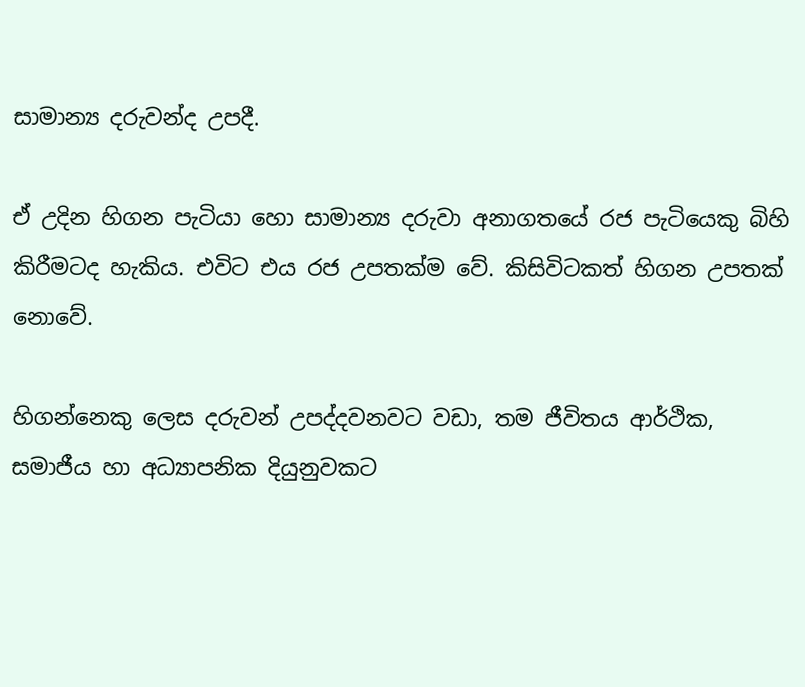සාමාන්‍ය දරුවන්ද උපදී.

ඒ උදින හිගන පැටියා හො සාමාන්‍ය දරුවා අනාගතයේ රජ පැටියෙකු බිහි කිරීමටද හැකිය. එවිට එය රජ උපතක්ම වේ. කිසිවිටකත් හිගන උපතක් නොවේ.

හිගන්නෙකු ලෙස දරුවන් උපද්දවනවට වඩා, තම ජීවිතය ආර්ථික, සමාජීය හා අධ්‍යාපනික දියුනුවකට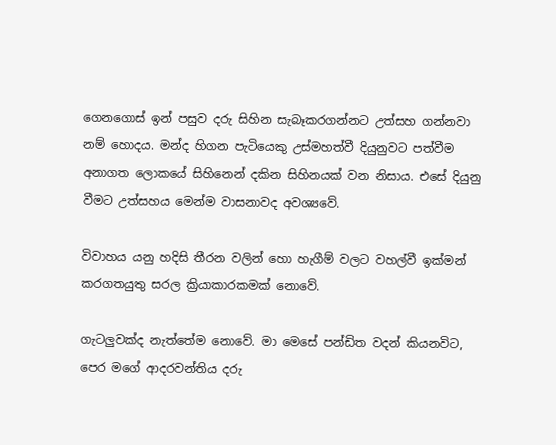ගෙනගොස් ඉන් පසුව දරු සිහින සැබෑකරගන්නට උත්සහ ගන්නවා නම් හොදය. මන්ද හිගන පැටියෙකු උස්මහත්වී දියුනුවට පත්වීම අනාගත ලොකයේ සිහිනෙන් දකින සිහිනයක් වන නිසාය. එසේ දියුනු වීමට උත්සහය මෙන්ම වාසනාවද අවශ්‍යවේ.

විවාහය යනු හදිසි තීරන වලින් හො හැගීම් වලට වහල්වී ඉක්මන් කරගතයුතු සරල ක්‍රියාකාරකමක් නොවේ.

ගැටලුවක්ද නැත්තේම නොවේ. මා මෙසේ පන්ඩිත වදන් කියනවිට, පෙර මගේ ආදරවන්තිය දරු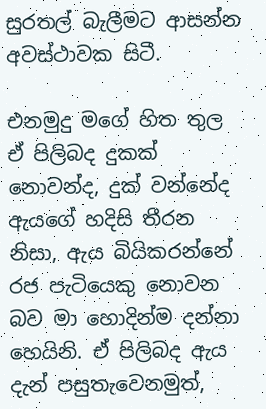සුරතල් බැලීමට ආසන්න අවස්ථාවක සිටී.

එනමුදු මගේ හිත තුල ඒ පිලිබද දුකක් නොවන්ද, දුක් වන්නේද ඇයගේ හදිසි තීරන නිසා, ඇය බියිකරන්නේ රජ පැටියෙකු නොවන බව මා හොදින්ම දන්නා හෙයිනි. ඒ පිලිබද ඇය දැන් පසුතැවෙනමුත්,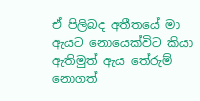ඒ පිලිබද අතීතයේ මා ඇයට නොයෙක්විට කියා ඇතිමුත් ඇය තේරුම් නොගත්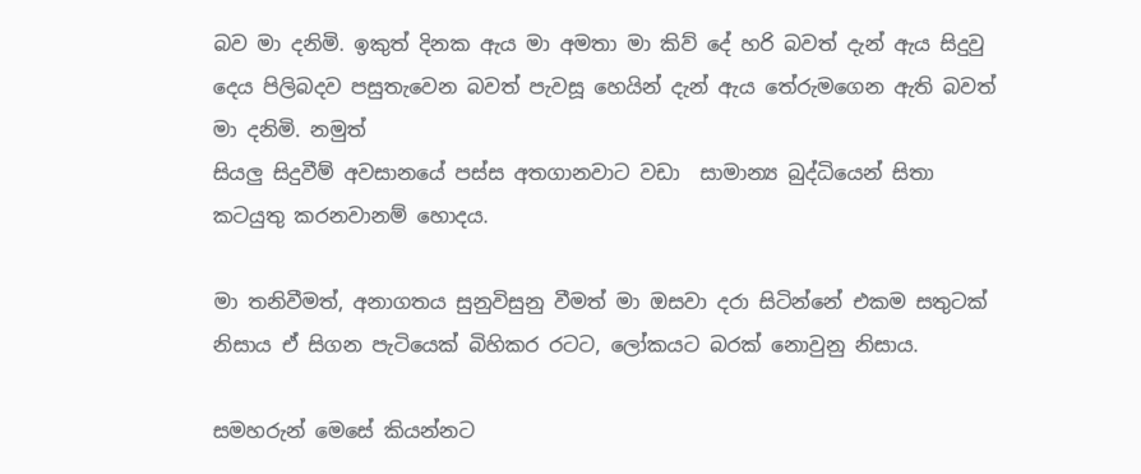බව මා දනිමි. ඉකුත් දිනක ඇය මා අමතා මා කිව් දේ හරි බවත් දැන් ඇය සිදුවු දෙය පිලිබදව පසුතැවෙන බවත් පැවසූ හෙයින් දැන් ඇය තේරුමගෙන ඇති බවත් මා දනිමි. නමුත්
සියලු සිදුවීම් අවසානයේ පස්ස අතගානවාට වඩා  සාමාන්‍ය බුද්ධියෙන් සිතා කටයුතු කරනවානම් හොදය.

මා තනිවීමත්, අනාගතය සුනුවිසුනු වීමත් මා ඔසවා දරා සිටින්නේ එකම සතුටක් නිසාය ඒ සිගන පැටියෙක් බිහිකර රටට, ලෝකයට බරක් නොවුනු නිසාය.

සමහරුන් මෙසේ කියන්නට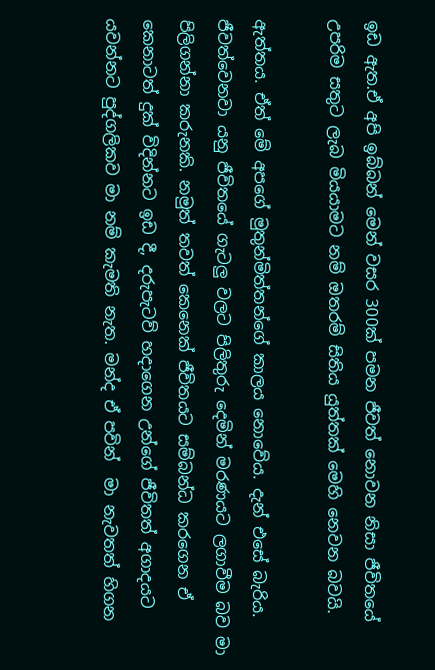ඉඩ ඇත.ඒ අපි ඉබ්බන් මෙන් වසර 300ක් පමන ජීවත් නොවන නිසා ජීවිතයේ උපරිම සතුට ලැබ මියයාමට නම් ඔතරම් සිතිය යුත්තක් මෙහි නෙවන බවයි.

ඇත්තය. ඒත් මේ අපගේ මුතුන්මිත්තන්ගේ කාලය නොවේය. දැන් එසේ බැරිය. ජීවත්වෙනවා යනු ජීවිතයේ ගැටලු වලට පිලිතුරු දෙමින් මරණයට ලගාවීම බව මා පිලිගන්නා කරුනකි. නමුත් තවත් කෙනෙක් ජීවිතයට සම්බන්ධ කරගෙන ඒ කෙනාටත් දුක් විදින්නට ඉඩ දී, දරුපැටව් හදාගෙන උන්ගේ ජීවිතත් අගාදයට යවන්නට පුද්ගලිකව මා නම් කැමති නැත. මන්ද ඒ පවින්  මා නැවතත් හිගන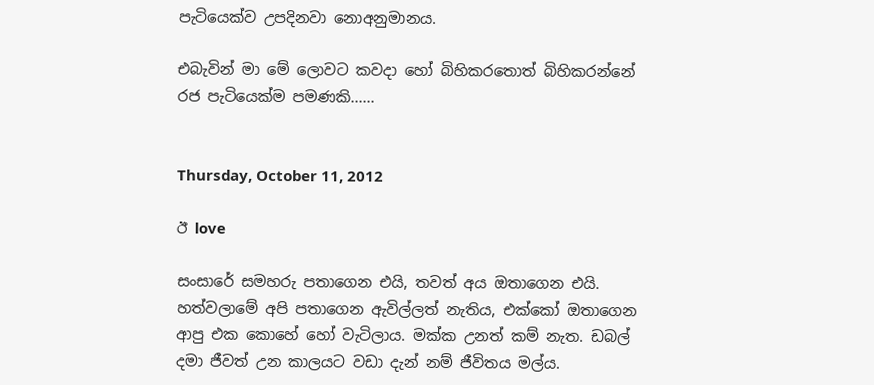පැටියෙක්ව උපදිනවා නොඅනුමානය.

එබැවින් මා මේ ලොවට කවදා ‍හෝ බිහිකරතොත් බිහිකරන්නේ රජ පැටියෙක්ම පමණකි......


Thursday, October 11, 2012

ඊ love

සංසාරේ සමහරු පතාගෙන එයි, තවත් අය ඔතාගෙන එයි. හත්වලාමේ අපි පතාගෙන ඇවිල්ලත් නැතිය, එක්කෝ ඔතාගෙන ආපු එක කොහේ හෝ වැටිලාය. මක්ක උනත් කම් නැත. ඩබල් දමා ජීවත් උන කාලයට වඩා දැන් නම් ජීවිතය මල්ය.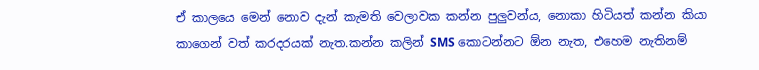ඒ කාලයෙ මෙන් නොව දැන් කැමති වෙලාවක කන්න පුලුවන්ය, නොකා හිටියත් කන්න කියා කාගෙන් වත් කරදරයක් නැත.කන්න කලින් SMS කොටන්නට ඕන නැත, එහෙම නැතිනම්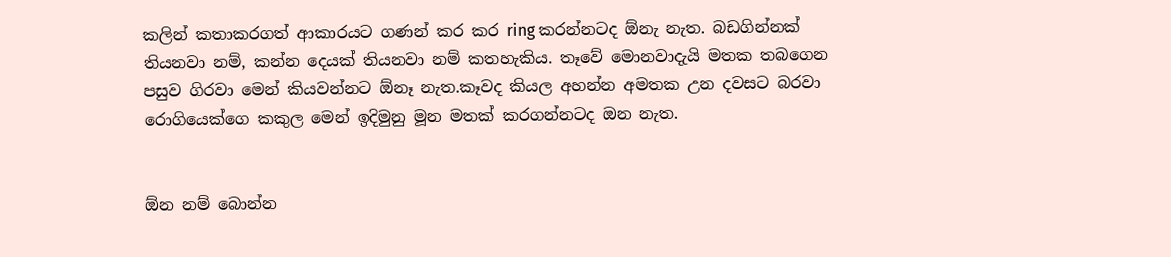කලින් කතාකරගත් ආකාරයට ගණන් කර කර ring කරන්නටද ඕනැ නැත. බඩගින්නක් තියනවා නම්, කන්න දෙයක් තියනවා නම් කතහැකිය. තෑවේ මොනවාදැයි මතක තබගෙන පසුව ගිරවා මෙන් කියවන්නට ඕනෑ නැත.කෑවද කියල අහන්න අමතක උන දවසට බරවා රොගියෙක්ගෙ කකුල මෙන් ඉදිමුනු මූන මතක් කරගන්නටද ඔන නැත.


ඕන නම් බොන්න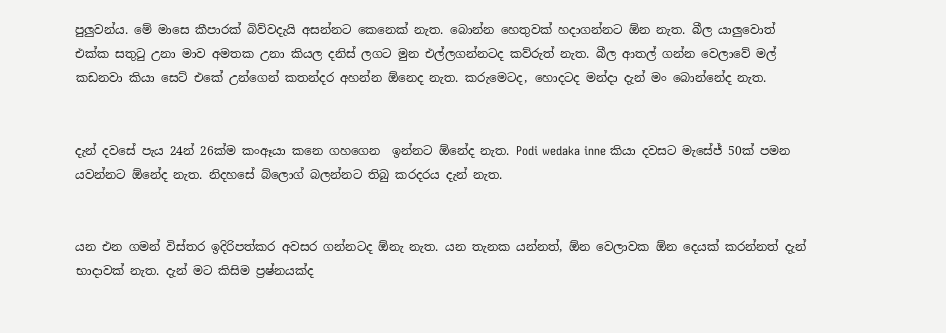පුලුවන්ය. මේ මාසෙ කීපාරක් බිව්වදැයි අසන්නට කෙනෙක් නැත. බොන්න හෙතුවක් හදාගන්නට ඕන නැත. බීල යාලුවොත් එක්ක සතුටු උනා මාව අමතක උනා කියල දනිස් ලගට මුන එල්ලගන්නටද කව්රුත් නැත. බීල ආතල් ගන්න වෙලාවේ මල් කඩනවා කියා සෙට් එකේ උන්ගෙන් කතන්දර අහන්න ඕනෙද නැත. කරුමෙටද, හොදටද මන්දා දැන් මං බොන්නේද නැත.


දැන් දවසේ පැය 24න් 26ක්ම කංඈයා කනෙ ගහගෙන  ඉන්නට ඕනේද නැත. Podi wedaka inne කියා දවසට මැසේජ් 50ක් පමන යවන්නට ඕනේද නැත. නිදහසේ බ්ලොග් බලන්නට තිබු කරදරය දැන් නැත.


යන එන ගමන් විස්තර ඉදිරිපත්කර අවසර ගන්නටද ඕනැ නැත. යන තැනක යන්නත්, ඕන වෙලාවක ඕන දෙයක් කරන්නත් දැන් භාදාවක් නැත. දැන් මට කිසිම ප්‍රෂ්නයක්ද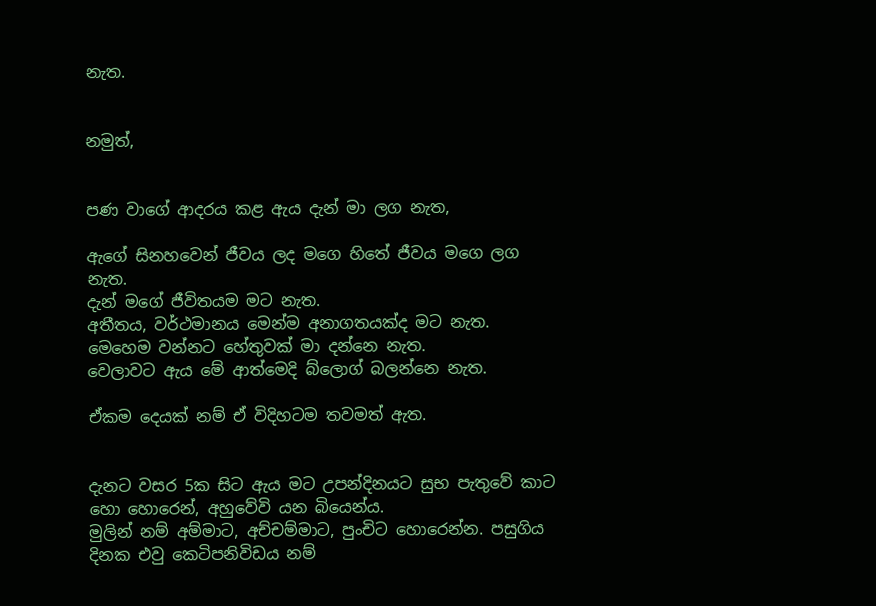නැත.


නමුත්,


පණ වාගේ ආදරය කළ ඇය දැන් මා ලග නැත,

ඇගේ සිනහවෙන් ජීවය ලද මගෙ හිතේ ජීවය මගෙ ලග නැත.
දැන් මගේ ජීවිතයම මට නැත.
අතීතය, වර්ථමානය මෙන්ම අනාගතයක්ද මට නැත.
මෙහෙම වන්නට හේතුවක් මා දන්නෙ නැත.
වෙලාවට ඇය මේ ආත්මෙදි බ්ලොග් බලන්නෙ නැත.

ඒකම දෙයක් නම් ඒ විදිහටම තවමත් ඇත.


දැනට වසර 5ක සිට ඇය මට උපන්දිනයට සුභ පැතුවේ කාට හො හොරෙන්, අහුවේවි යන බියෙන්ය.
මුලින් නම් අම්මාට, අච්චම්මාට, පුංචිට හොරෙන්න. පසුගිය දිනක එවු කෙටිපනිවිඩය නම්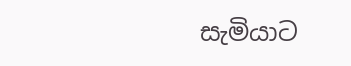සැමියාට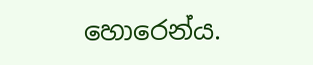හොරෙන්ය.